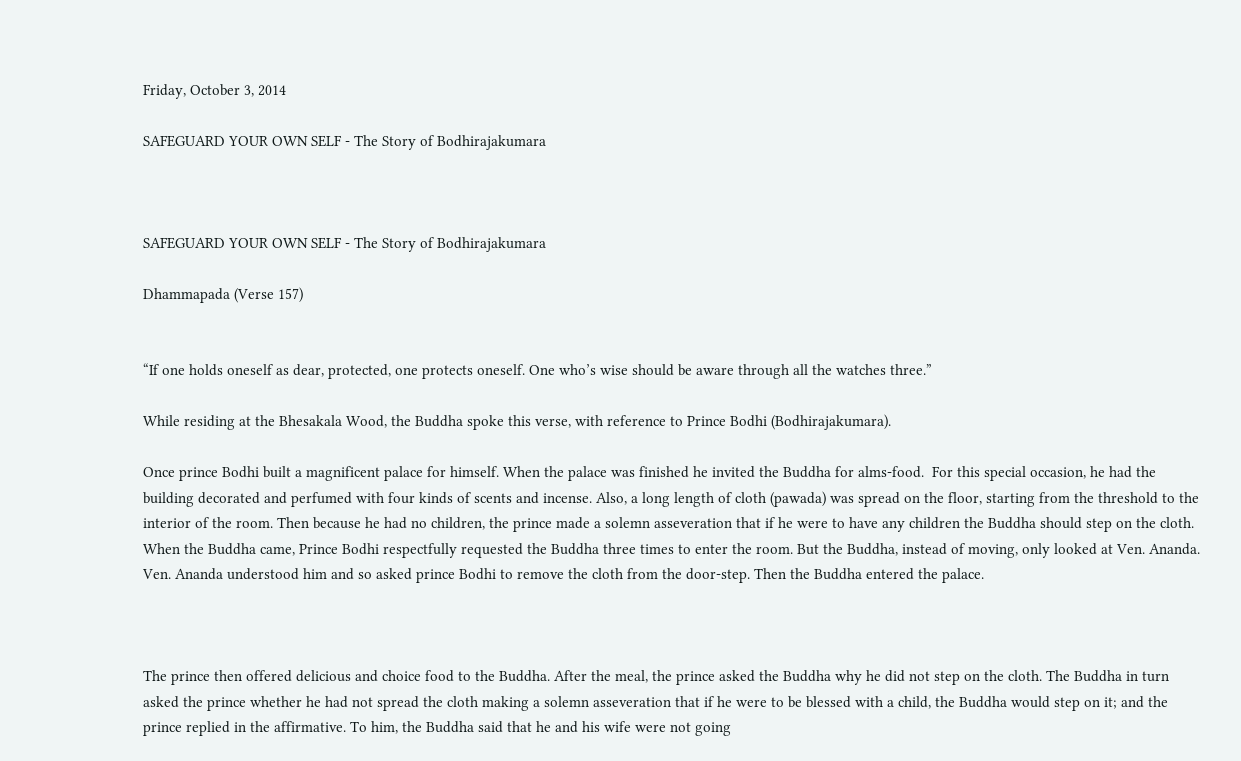Friday, October 3, 2014

SAFEGUARD YOUR OWN SELF - The Story of Bodhirajakumara



SAFEGUARD YOUR OWN SELF - The Story of Bodhirajakumara

Dhammapada (Verse 157)


“If one holds oneself as dear, protected, one protects oneself. One who’s wise should be aware through all the watches three.”

While residing at the Bhesakala Wood, the Buddha spoke this verse, with reference to Prince Bodhi (Bodhirajakumara).

Once prince Bodhi built a magnificent palace for himself. When the palace was finished he invited the Buddha for alms-food.  For this special occasion, he had the building decorated and perfumed with four kinds of scents and incense. Also, a long length of cloth (pawada) was spread on the floor, starting from the threshold to the interior of the room. Then because he had no children, the prince made a solemn asseveration that if he were to have any children the Buddha should step on the cloth. When the Buddha came, Prince Bodhi respectfully requested the Buddha three times to enter the room. But the Buddha, instead of moving, only looked at Ven. Ananda. Ven. Ananda understood him and so asked prince Bodhi to remove the cloth from the door-step. Then the Buddha entered the palace.



The prince then offered delicious and choice food to the Buddha. After the meal, the prince asked the Buddha why he did not step on the cloth. The Buddha in turn asked the prince whether he had not spread the cloth making a solemn asseveration that if he were to be blessed with a child, the Buddha would step on it; and the prince replied in the affirmative. To him, the Buddha said that he and his wife were not going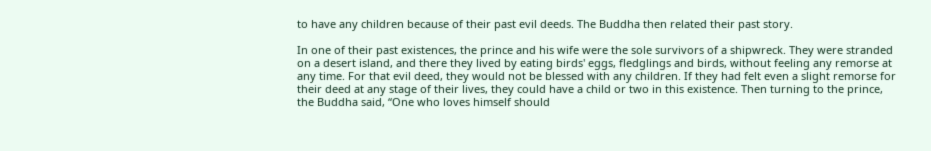to have any children because of their past evil deeds. The Buddha then related their past story.

In one of their past existences, the prince and his wife were the sole survivors of a shipwreck. They were stranded on a desert island, and there they lived by eating birds' eggs, fledglings and birds, without feeling any remorse at any time. For that evil deed, they would not be blessed with any children. If they had felt even a slight remorse for their deed at any stage of their lives, they could have a child or two in this existence. Then turning to the prince, the Buddha said, “One who loves himself should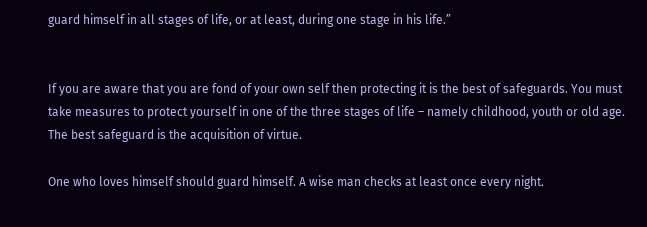guard himself in all stages of life, or at least, during one stage in his life.”


If you are aware that you are fond of your own self then protecting it is the best of safeguards. You must take measures to protect yourself in one of the three stages of life – namely childhood, youth or old age. The best safeguard is the acquisition of virtue.

One who loves himself should guard himself. A wise man checks at least once every night.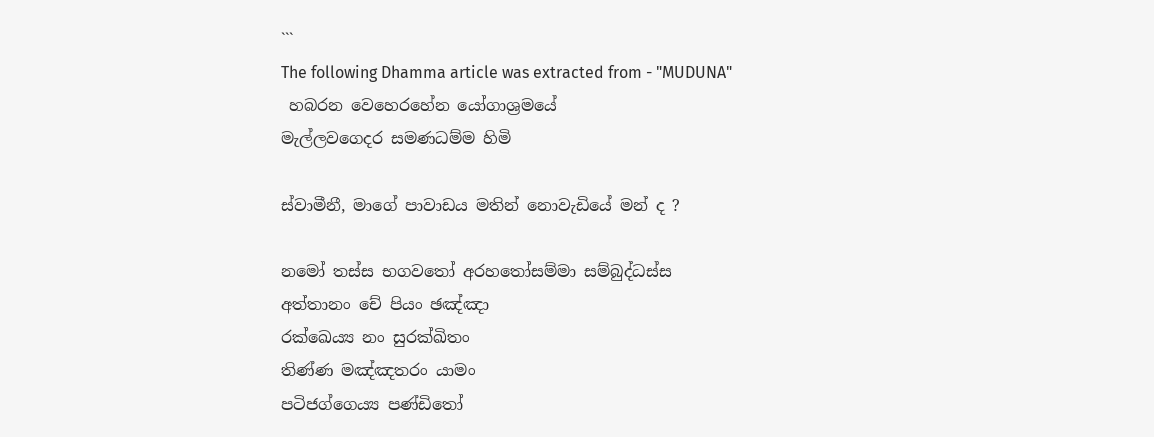```
The following Dhamma article was extracted from - "MUDUNA"
 හබරන වෙහෙරහේන යෝගාශ්‍රමයේ
මැල්ලවගෙදර සමණධම්ම හිමි

ස්වාමීනී, මාගේ පාවාඩය මතින් නොවැඩියේ මන් ද ?

නමෝ තස්ස භගවතෝ අරහතෝසම්මා සම්බුද්ධස්ස
අත්තානං චේ පියං ඡඤ්ඤා
රක්ඛෙය්‍ය නං සුරක්ඛිතං
තිණ්ණ මඤ්ඤතරං යාමං
පටිජග්ගෙය්‍ය පණ්ඩිතෝ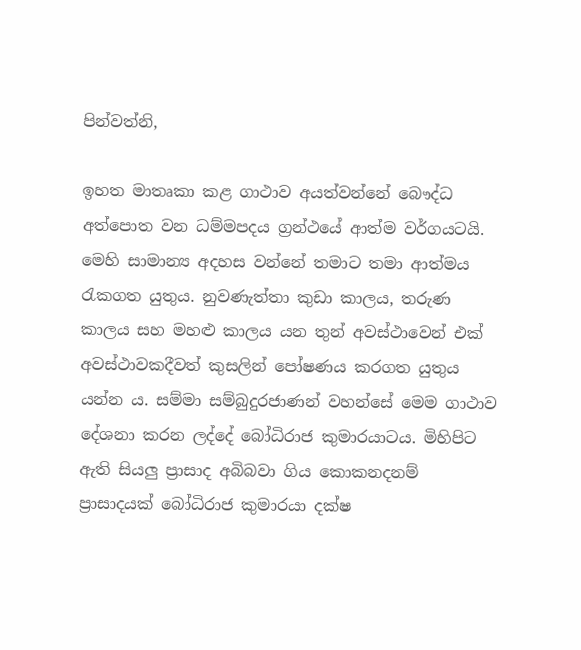පින්වත්නි,

ඉහත මාතෘකා කළ ගාථාව අයත්වන්නේ බෞද්ධ අත්පොත වන ධම්මපදය ග්‍රන්ථයේ ආත්ම වර්ගයටයි. මෙහි සාමාන්‍ය අදහස වන්නේ තමාට තමා ආත්මය රැකගත යුතුය. නුවණැත්තා කුඩා කාලය, තරුණ කාලය සහ මහළු කාලය යන තුන් අවස්ථාවෙන් එක් අවස්ථාවකදීවත් කුසලින් පෝෂණය කරගත යුතුය යන්න ය. සම්මා සම්බුදුරජාණන් වහන්සේ මෙම ගාථාව දේශනා කරන ලද්දේ බෝධිරාජ කුමාරයාටය. මිහිපිට ඇති සියලු ප්‍රාසාද අබිබවා ගිය කොකනදනම් ප්‍රාසාදයක් බෝධිරාජ කුමාරයා දක්ෂ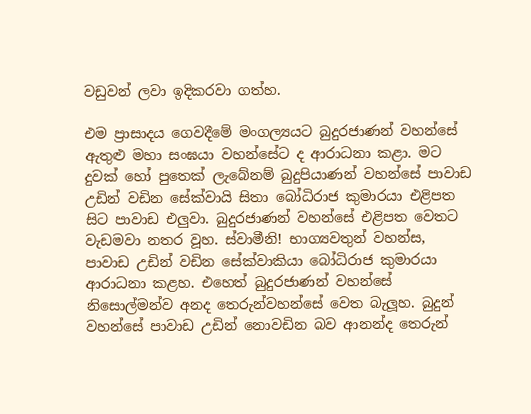වඩුවන් ලවා ඉදිකරවා ගත්හ.

එම ප්‍රාසාදය ගෙවදීමේ මංගල්‍යයට බුදුරජාණන් වහන්සේ ඇතුළු මහා සංඝයා වහන්සේට ද ආරාධනා කළා. මට දුවක් හෝ පුතෙක් ලැබේනම් බුදුපියාණන් වහන්සේ පාවාඩ උඩින් වඩින සේක්වායි සිතා බෝධිරාජ කුමාරයා එළිපත සිට පාවාඩ එලුවා. බුදුරජාණන් වහන්සේ එළිපත වෙතට වැඩමවා නතර වූහ. ස්වාමීනි! භාග්‍යවතුන් වහන්ස, පාවාඩ උඩින් වඩින සේක්වාකියා බෝධිරාජ කුමාරයා ආරාධනා කළහ. එහෙත් බුදුරජාණන් වහන්සේ නිසොල්මන්ව අනද තෙරුන්වහන්සේ වෙත බැලූහ. බුදුන් වහන්සේ පාවාඩ උඩින් නොවඩින බව ආනන්ද තෙරුන්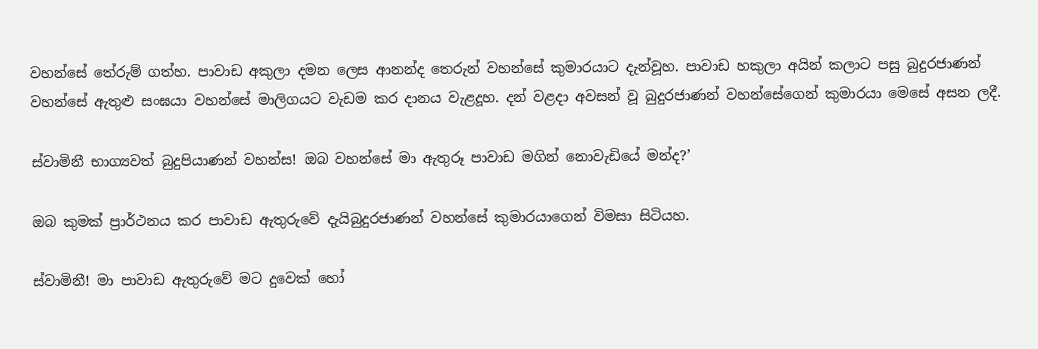වහන්සේ තේරුම් ගත්හ. පාවාඩ අකුලා දමන ලෙස ආනන්ද තෙරුන් වහන්සේ කුමාරයාට දැන්වූහ. පාවාඩ හකුලා අයින් කලාට පසු බුදුරජාණන් වහන්සේ ඇතුළු සංඝයා වහන්සේ මාලිගයට වැඩම කර දානය වැළදූහ. දන් වළදා අවසන් වූ බුදුරජාණන් වහන්සේගෙන් කුමාරයා මෙසේ අසන ලදී.

ස්වාමිනී භාග්‍යවත් බුදුපියාණන් වහන්ස! ඔබ වහන්සේ මා ඇතුරූ පාවාඩ මගින් නොවැඩියේ මන්ද?’

ඔබ කුමක් ප්‍රාර්ථනය කර පාවාඩ ඇතුරුවේ දැයිබුදුරජාණන් වහන්සේ කුමාරයාගෙන් විමසා සිටියහ.

ස්වාමිනී! මා පාවාඩ ඇතුරුවේ මට දුවෙක් හෝ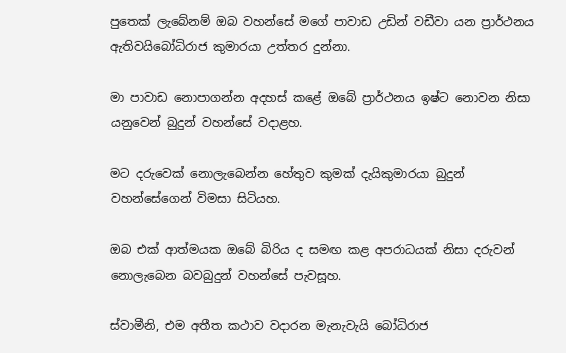පුතෙක් ලැබේනම් ඔබ වහන්සේ මගේ පාවාඩ උඩින් වඩීවා යන ප්‍රාර්ථනය ඇතිවයිබෝධිරාජ කුමාරයා උත්තර දුන්නා.

මා පාවාඩ නොපාගන්න අදහස් කළේ ඔබේ ප්‍රාර්ථනය ඉෂ්ට නොවන නිසා යනුවෙන් බුදුන් වහන්සේ වදාළහ.

මට දරුවෙක් නොලැබෙන්න හේතුව කුමක් දැයිකුමාරයා බුදුන් වහන්සේගෙන් විමසා සිටියහ.

ඔබ එක් ආත්මයක ඔබේ බිරිය ද සමඟ කළ අපරාධයක් නිසා දරුවන් නොලැබෙන බවබුදුන් වහන්සේ පැවසූහ.

ස්වාමීනි, එම අතීත කථාව වදාරන මැනැවැයි බෝධිරාජ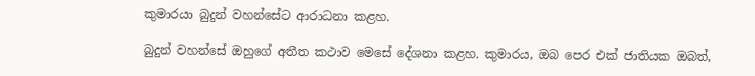කුමාරයා බුදුන් වහන්සේට ආරාධනා කළහ.

බුදුන් වහන්සේ ඔහුගේ අතීත කථාව මෙසේ දේශනා කළහ. කුමාරය, ඔබ පෙර එක් ජාතියක ඔබත්,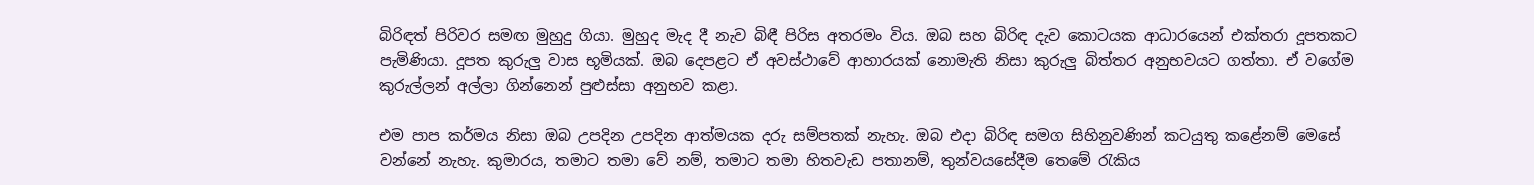බිරිඳත් පිරිවර සමඟ මුහුදු ගියා. මුහුද මැද දී නැව බිඳී පිරිස අතරමං විය. ඔබ සහ බිරිඳ දැව කොටයක ආධාරයෙන් එක්තරා දූපතකට පැමිණියා. දූපත කුරුලු වාස භූමියක්. ඔබ දෙපළට ඒ අවස්ථාවේ ආහාරයක් නොමැති නිසා කුරුලු බිත්තර අනුභවයට ගත්තා. ඒ වගේම කුරුල්ලන් අල්ලා ගින්නෙන් පුළුස්සා අනුභව කළා.

එම පාප කර්මය නිසා ඔබ උපදින උපදින ආත්මයක දරු සම්පතක් නැහැ. ඔබ එදා බිරිඳ සමග සිහිනුවණින් කටයුතු කළේනම් මෙසේ වන්නේ නැහැ. කුමාරය, තමාට තමා වේ නම්, තමාට තමා හිතවැඩ පතානම්, තුන්වයසේදීම තෙමේ රැකිය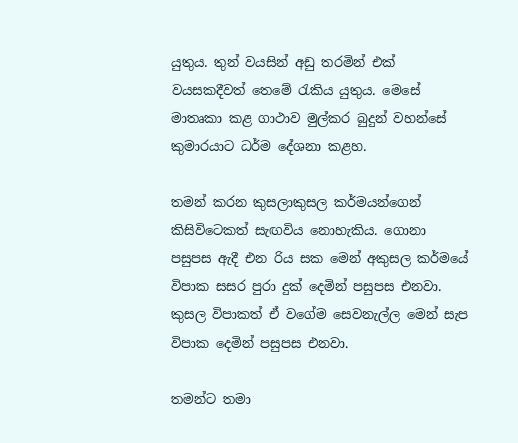යුතුය. තුන් වයසින් අඩු තරමින් එක් වයසකදීවත් තෙමේ රැකිය යුතුය. මෙසේ මාතෘකා කළ ගාථාව මුල්කර බුදුන් වහන්සේ කුමාරයාට ධර්ම දේශනා කළහ.

තමන් කරන කුසලාකුසල කර්මයන්ගෙන් කිසිවිටෙකත් සැඟවිය නොහැකිය. ගොනා පසුපස ඇදී එන රිය සක මෙන් අකුසල කර්මයේ විපාක සසර පුරා දුක් දෙමින් පසුපස එනවා. කුසල විපාකත් ඒ වගේම සෙවනැල්ල මෙන් සැප විපාක දෙමින් පසුපස එනවා.

තමන්ට තමා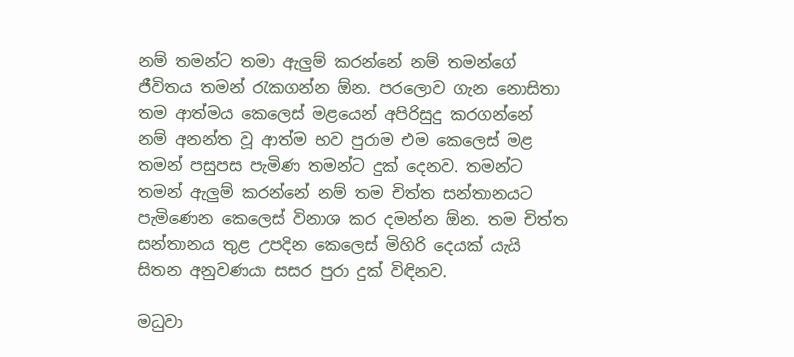නම් තමන්ට තමා ඇලුම් කරන්නේ නම් තමන්ගේ ජීවිතය තමන් රැකගන්න ඕන. පරලොව ගැන නොසිතා තම ආත්මය කෙලෙස් මළයෙන් අපිරිසුදු කරගන්නේ නම් අනන්ත වූ ආත්ම භව පුරාම එම කෙලෙස් මළ තමන් පසුපස පැමිණ තමන්ට දුක් දෙනව. තමන්ට තමන් ඇලුම් කරන්නේ නම් තම චිත්ත සන්තානයට පැමිණෙන කෙලෙස් විනාශ කර දමන්න ඕන. තම චිත්ත සන්තානය තුළ උපදින කෙලෙස් මිහිරි දෙයක් යැයි සිතන අනුවණයා සසර පුරා දුක් විඳිනව.

මධුවා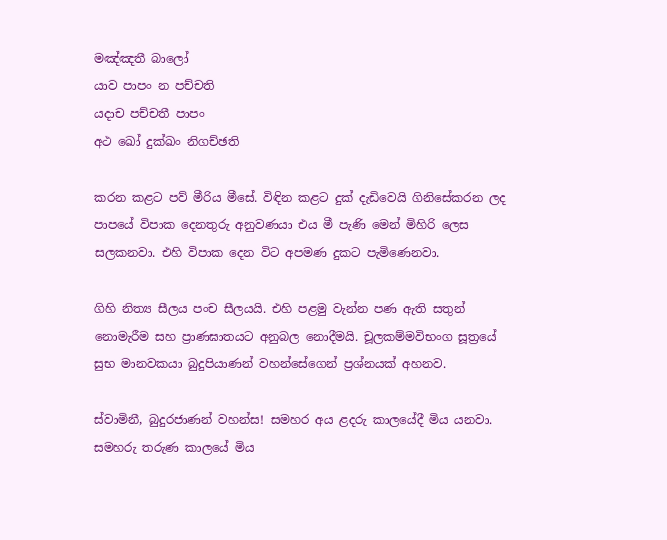මඤ්ඤතී බාලෝ
යාව පාපං න පච්චති
යදාච පච්චතී පාපං
අථ ඛෝ දුක්ඛං නිගච්ඡති

කරන කළට පව් මීරිය මීසේ. විඳින කළට දුක් දැඩිවෙයි ගිනිසේකරන ලද පාපයේ විපාක දෙනතුරු අනුවණයා එය මී පැණි මෙන් මිහිරි ලෙස සලකනවා. එහි විපාක දෙන විට අපමණ දුකට පැමිණෙනවා.

ගිහි නිත්‍ය සීලය පංච සීලයයි. එහි පළමු වැන්න පණ ඇති සතුන් නොමැරීම සහ ප්‍රාණඝාතයට අනුබල නොදීමයි. චූලකම්මවිභංග සූත්‍රයේ සුභ මානවකයා බුදුපියාණන් වහන්සේගෙන් ප්‍රශ්නයක් අහනව.

ස්වාමිනී, බුදුරජාණන් වහන්ස! සමහර අය ළදරු කාලයේදී මිය යනවා. සමහරු තරුණ කාලයේ මිය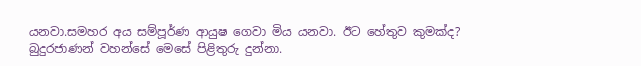යනවා.සමහර අය සම්පූර්ණ ආයුෂ ගෙවා මිය යනවා. ඊට හේතුව කුමක්ද? බුදුරජාණන් වහන්සේ මෙසේ පිළිතුරු දුන්නා.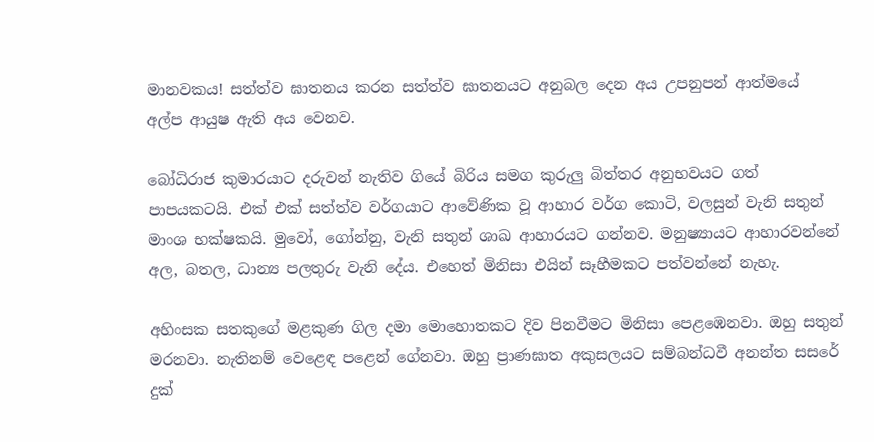මානවකය! සත්ත්ව ඝාතනය කරන සත්ත්ව ඝාතනයට අනුබල දෙන අය උපනුපන් ආත්මයේ අල්ප ආයුෂ ඇති අය වෙනව.

බෝධිරාජ කුමාරයාට දරුවන් නැතිව ගියේ බිරිය සමග කුරුලු බිත්තර අනුභවයට ගත් පාපයකටයි. එක් එක් සත්ත්ව වර්ගයාට ආවේණික වූ ආහාර වර්ග කොටි, වලසුන් වැනි සතුන් මාංශ භක්ෂකයි. මුවෝ, ගෝන්නු, වැනි සතුන් ශාඛ ආහාරයට ගන්නව. මනුෂ්‍යායට ආහාරවන්නේ අල, බතල, ධාන්‍ය පලතුරු වැනි දේය. එහෙත් මිනිසා එයින් සෑහීමකට පත්වන්නේ නැහැ.

අහිංසක සතකුගේ මළකුණ ගිල දමා මොහොතකට දිව පිනවීමට මිනිසා පෙළඹෙනවා. ඔහු සතුන් මරනවා. නැතිනම් වෙළෙඳ පළෙන් ගේනවා. ඔහු ප්‍රාණඝාත අකුසලයට සම්බන්ධවී අනන්ත සසරේ දුක්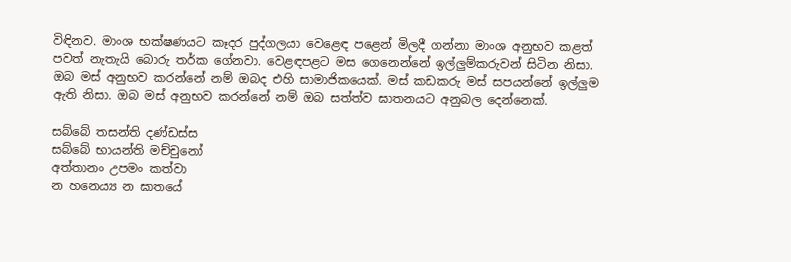විඳිනව. මාංශ භක්ෂණයට කෑදර පුද්ගලයා වෙළෙඳ පළෙන් මිලදී ගන්නා මාංශ අනුභව කළත් පවත් නැතැයි බොරු තර්ක ගේනවා. වෙළඳපළට මස ගෙනෙන්නේ ඉල්ලුම්කරුවන් සිටින නිසා. ඔබ මස් අනුභව කරන්නේ නම් ඔබද එහි සාමාජිකයෙක්. මස් කඩකරු මස් සපයන්නේ ඉල්ලුම ඇති නිසා. ඔබ මස් අනුභව කරන්නේ නම් ඔබ සත්ත්ව ඝාතනයට අනුබල දෙන්නෙක්.

සබ්බේ තසන්ති දණ්ඩස්ස
සබ්බේ භායන්ති මච්චුනෝ
අත්තානං උපමං කත්වා
න හනෙය්‍ය න ඝාතයේ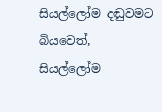සියල්ලෝම දඬුවමට බියවෙත්, සියල්ලෝම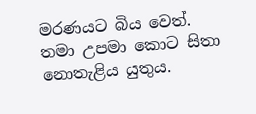මරණයට බිය වෙත්. තමා උපමා කොට සිතා නොතැළිය යුතුය.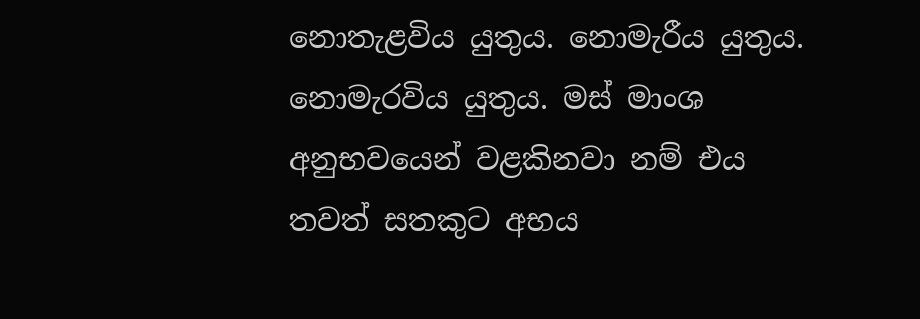නොතැළවිය යුතුය. නොමැරීය යුතුය. නොමැරවිය යුතුය. මස් මාංශ අනුභවයෙන් වළකිනවා නම් එය තවත් සතකුට අභය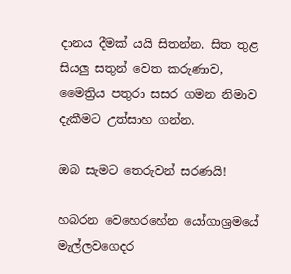දානය දීමක් යයි සිතන්න. සිත තුළ සියලු සතුන් වෙත කරුණාව, මෛත්‍රිය පතුරා සසර ගමන නිමාව දැකීමට උත්සාහ ගන්න.

ඔබ සැමට තෙරුවන් සරණයි!

හබරන වෙහෙරහේන යෝගාශ්‍රමයේ
මැල්ලවගෙදර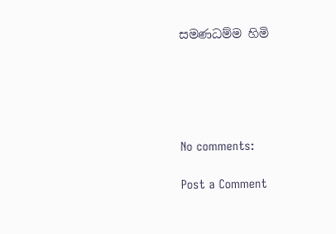සමණධම්ම හිමි





No comments:

Post a Comment